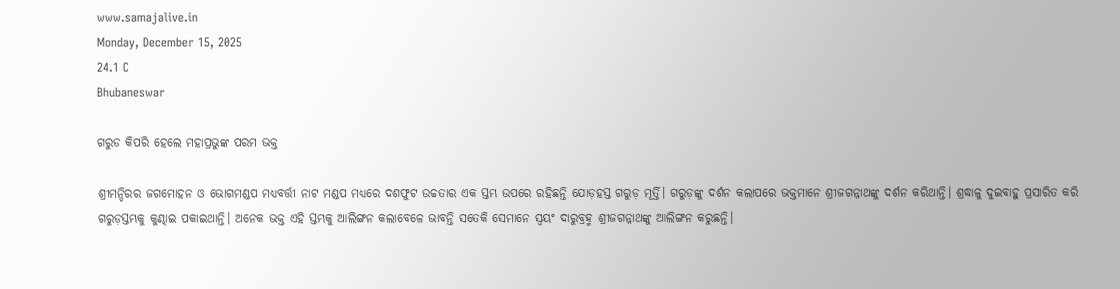www.samajalive.in
Monday, December 15, 2025
24.1 C
Bhubaneswar

ଗରୁଡ କିପରି ହେଲେ ମହାପ୍ରଭୁଙ୍କ ପରମ ଭକ୍ତ

ଶ୍ରୀମନ୍ଦିରର ଜଗମୋହନ ଓ ଭୋଗମଣ୍ଡପ ମଧ୍ୟବର୍ତ୍ତୀ ନାଟ ମଣ୍ଡପ ମଧ୍ୟରେ ଦଶଫୁଟ ଉଚ୍ଚତାର ଏକ ସ୍ତମ୍ଭ ଉପରେ ରହିଛନ୍ତି ଯୋଡ଼ହସ୍ତ ଗରୁଡ଼ ମୂର୍ତ୍ତି। ଗରୁଡ଼ଙ୍କୁ ଦର୍ଶନ କଲାପରେ ଭକ୍ତମାନେ ଶ୍ରୀଜଗନ୍ନାଥଙ୍କୁ ଦର୍ଶନ କରିଥାନ୍ତି। ଶ୍ରଦ୍ଧାଳୁ ଦୁଇବାହୁ ପ୍ରସାରିତ କରି ଗରୁଡ଼ସ୍ତମ୍ଭକୁ କୁଣ୍ଢାଇ ପକାଇଥାନ୍ତି। ଅନେକ ଭକ୍ତ ଏହି ସ୍ତମ୍ଭକୁ ଆଲିଙ୍ଗନ କଲାବେଳେ ଭାବନ୍ତି ସତେକି ସେମାନେ ସ୍ବୟଂ ଦାରୁବ୍ରହ୍ମ ଶ୍ରୀଜଗନ୍ନାଥଙ୍କୁ ଆଲିଙ୍ଗନ କରୁଛନ୍ତି।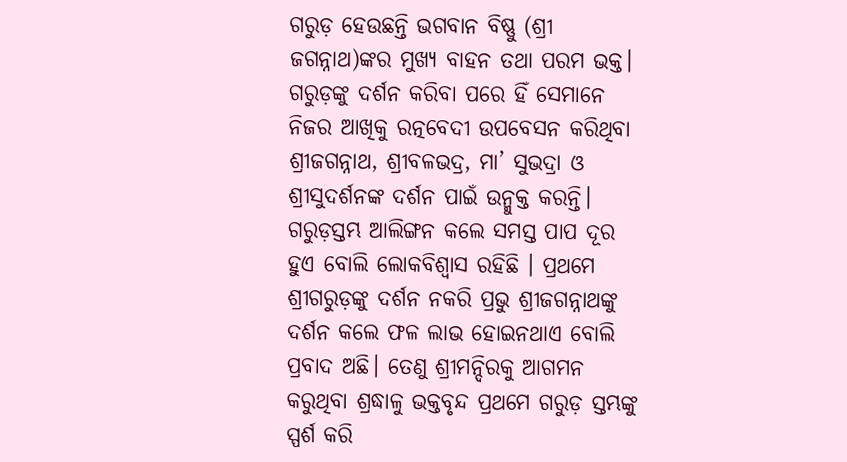ଗରୁଡ଼ ହେଉଛନ୍ତି ଭଗବାନ ବିଷ୍ଣୁ (ଶ୍ରୀ ଜଗନ୍ନାଥ)ଙ୍କର ମୁଖ୍ୟ ବାହନ ତଥା ପରମ ଭକ୍ତ। ଗରୁଡ଼ଙ୍କୁ ଦର୍ଶନ କରିବା ପରେ ହିଁ ସେମାନେ ନିଜର ଆଖିକୁ ରତ୍ନବେଦୀ ଉପବେସନ କରିଥିବା ଶ୍ରୀଜଗନ୍ନାଥ, ଶ୍ରୀବଳଭଦ୍ର, ମା’ ସୁଭଦ୍ରା ଓ ଶ୍ରୀସୁଦର୍ଶନଙ୍କ ଦର୍ଶନ ପାଇଁ ଉନ୍ମୁକ୍ତ କରନ୍ତି। ଗରୁଡ଼ସ୍ତମ୍ଭ ଆଲିଙ୍ଗନ କଲେ ସମସ୍ତ ପାପ ଦୂର ହୁଏ ବୋଲି ଲୋକବିଶ୍ବାସ ରହିଛି । ପ୍ରଥମେ ଶ୍ରୀଗରୁଡ଼ଙ୍କୁ ଦର୍ଶନ ନକରି ପ୍ରଭୁ ଶ୍ରୀଜଗନ୍ନାଥଙ୍କୁ ଦର୍ଶନ କଲେ ଫଳ ଲାଭ ହୋଇନଥାଏ ବୋଲି ପ୍ରବାଦ ଅଛି। ତେଣୁ ଶ୍ରୀମନ୍ଦିରକୁ ଆଗମନ କରୁଥିବା ଶ୍ରଦ୍ଧାଳୁ ଭକ୍ତବୃନ୍ଦ ପ୍ରଥମେ ଗରୁଡ଼ ସ୍ତମ୍ଭଙ୍କୁ ସ୍ପର୍ଶ କରି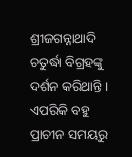ଶ୍ରୀଜଗନ୍ନାଥାଦି ଚତୁର୍ଦ୍ଧା ବିଗ୍ରହଙ୍କୁ ଦର୍ଶନ କରିଥାନ୍ତି । ଏପରିକି ବହୁ ପ୍ରାଚୀନ ସମୟରୁ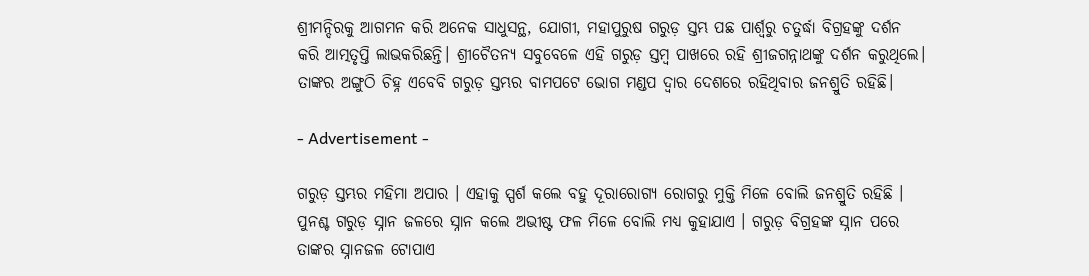ଶ୍ରୀମନ୍ଦିରକୁ ଆଗମନ କରି ଅନେକ ସାଧୁସନ୍ଥ, ଯୋଗୀ, ମହାପୁରୁଷ ଗରୁଡ଼ ସ୍ତମ୍ଭ ପଛ ପାର୍ଶ୍ୱରୁ ଚତୁର୍ଦ୍ଧା ବିଗ୍ରହଙ୍କୁ ଦର୍ଶନ କରି ଆତ୍ମତୃପ୍ତି ଲାଭକରିଛନ୍ତି। ଶ୍ରୀଚୈତନ୍ୟ ସବୁବେଳେ ଏହି ଗରୁଡ଼ ସ୍ତମ୍ବ ପାଖରେ ରହି ଶ୍ରୀଜଗନ୍ନାଥଙ୍କୁ ଦର୍ଶନ କରୁଥିଲେ। ତାଙ୍କର ଅଙ୍ଗୁଠି ଚିହ୍ନ ଏବେବି ଗରୁଡ଼ ସ୍ତମ୍ଭର ବାମପଟେ ଭୋଗ ମଣ୍ଡପ ଦ୍ବାର ଦେଶରେ ରହିଥିବାର ଜନଶ୍ରୁତି ରହିଛି।

- Advertisement -

ଗରୁଡ଼ ସ୍ତମ୍ଭର ମହିମା ଅପାର । ଏହାକୁ ସ୍ପର୍ଶ କଲେ ବହୁ ଦୂରାରୋଗ୍ୟ ରୋଗରୁ ମୁକ୍ତି ମିଳେ ବୋଲି ଜନଶ୍ରୁତି ରହିଛି । ପୁନଶ୍ଚ ଗରୁଡ଼ ସ୍ନାନ ଜଳରେ ସ୍ନାନ କଲେ ଅଭୀଷ୍ଟ ଫଳ ମିଳେ ବୋଲି ମଧ୍ୟ କୁହାଯାଏ । ଗରୁଡ଼ ବିଗ୍ରହଙ୍କ ସ୍ନାନ ପରେ ତାଙ୍କର ସ୍ନାନଜଳ ଟୋପାଏ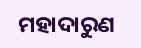ମହାଦାରୁଣ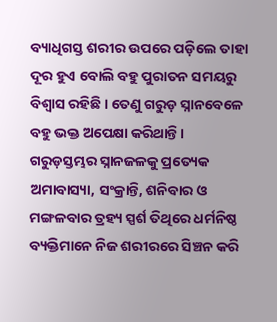ବ୍ୟାଧିଗସ୍ତ ଶରୀର ଉପରେ ପଡ଼ିଲେ ତାହା ଦୂର ହୁଏ ବୋଲି ବହୁ ପୁରାତନ ସମୟରୁ ବିଶ୍ବାସ ରହିଛି । ତେଣୁ ଗରୁଡ଼ ସ୍ନାନବେଳେ ବହୁ ଭକ୍ତ ଅପେକ୍ଷା କରିଥାନ୍ତି। ଗରୁଡ଼ସ୍ତମ୍ଭର ସ୍ନାନଜଳକୁ ପ୍ରତ୍ୟେକ ଅମାବାସ୍ୟା, ସଂକ୍ରାନ୍ତି, ଶନିବାର ଓ ମଙ୍ଗଳବାର ତ୍ରହ୍ୟ ସ୍ପର୍ଶ ତିଥିରେ ଧର୍ମନିଷ୍ଠ ବ୍ୟକ୍ତିମାନେ ନିଜ ଶରୀରରେ ସିଞ୍ଚନ କରି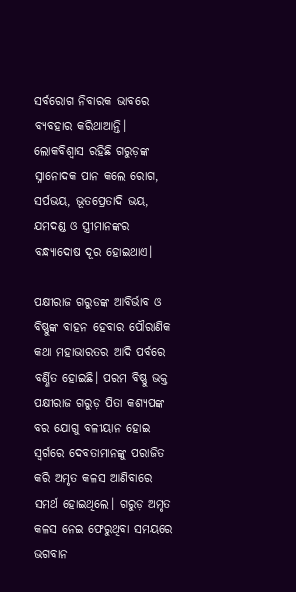ସର୍ବରୋଗ ନିବାରକ ଭାବରେ ବ୍ୟବହାର କରିଥାଆନ୍ତି। ଲୋକବିଶ୍ବାସ ରହିଛି ଗରୁଡ଼ଙ୍କ ସ୍ନାନୋଦକ ପାନ କଲେ ରୋଗ, ସର୍ପଭୟ, ଭୂତପ୍ରେତାଦି ଭୟ, ଯମଦଣ୍ଡ ଓ ସ୍ତ୍ରୀମାନଙ୍କର ବନ୍ଧ୍ୟାଦୋଷ ଦୂର ହୋଇଥାଏ।

ପକ୍ଷୀରାଜ ଗରୁଡଙ୍କ ଆବିର୍ଭାବ ଓ ବିଷ୍ଣୁଙ୍କ ବାହନ ହେବାର ପୌରାଣିକ କଥା ମହାଭାରତର ଆଦି ପର୍ବରେ ବର୍ଣ୍ଣିତ ହୋଇଛି। ପରମ ବିଷ୍ଣୁ ଭକ୍ତ ପକ୍ଷୀରାଜ ଗରୁଡ଼ ପିତା କଶ୍ୟପଙ୍କ ବର ଯୋଗୁ ବଳୀୟାନ ହୋଇ ସ୍ୱର୍ଗରେ ଦେବତାମାନଙ୍କୁ ପରାଜିତ କରି ଅମୃତ କଳସ ଆଣିବାରେ ସମର୍ଥ ହୋଇଥିଲେ। ଗରୁଡ଼ ଅମୃତ କଳସ ନେଇ ଫେରୁଥିବା ସମୟରେ ଭଗବାନ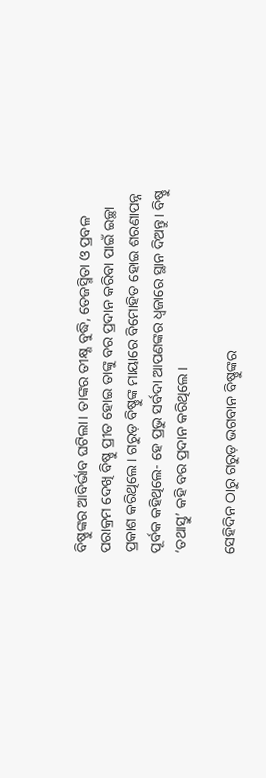ବିଷ୍ଣୁଙ୍କର ଆବିର୍ଭାବ ଘଟିଲା। ତାଙ୍କର ତୀକ୍ଷ୍ଣ ବୁଦ୍ଧି, ତେଜସ୍ମିତା ଓ ପ୍ରବଳ ପରାକ୍ରମ ଦେଖି ବିଷ୍ଣୁ ପ୍ରୀତ ହୋଇ ତାଙ୍କୁ ବର ପ୍ରଦାନ କରିବା ପାଇଁ ଇଚ୍ଛା ପ୍ରକାଶ କରିଥିଲେ। ଗରୁଡ଼ ବିଷ୍ଣୁଙ୍କ ମାୟାରେ ବିମୋହିତ ହୋଇ ଶରଣାପନ୍ନ ପୂର୍ବକ କହିଥିଲେ- ହେ ପ୍ରଭୁ ସର୍ବଦା ଆପଣଙ୍କର ଧ୍ବଜାରେ ସ୍ଥାନ ଦିଅନ୍ତୁ। ବିଷ୍ଣୁ ‘ତଥାସ୍ତୁ’ କହି ବର ପ୍ରଦାନ କରିଥିଲେ।

ସେହିଦିନ ଠାରୁ ଗରୁଡ଼ ଭଗବାନ ବିଷ୍ଣୁଙ୍କର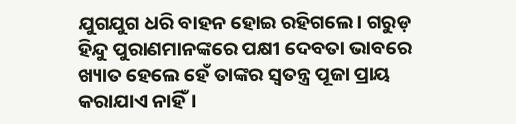ଯୁଗଯୁଗ ଧରି ବାହନ ହୋଇ ରହିଗଲେ। ଗରୁଡ଼ ହିନ୍ଦୁ ପୁରାଣମାନଙ୍କରେ ପକ୍ଷୀ ଦେବତା ଭାବରେ ଖ୍ୟାତ ହେଲେ ହେଁ ତାଙ୍କର ସ୍ୱତନ୍ତ୍ର ପୂଜା ପ୍ରାୟ କରାଯାଏ ନାହିଁ।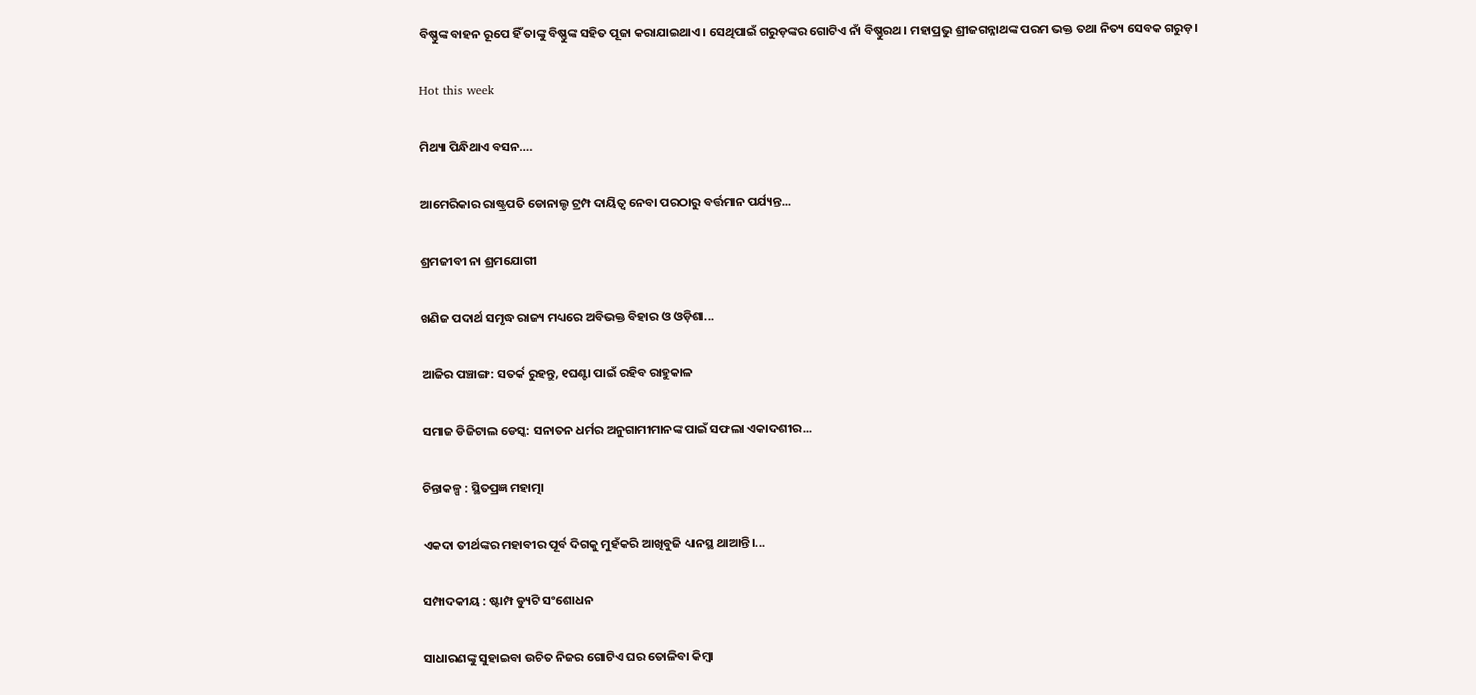ବିଷ୍ଣୁଙ୍କ ବାହନ ରୂପେ ହିଁ ତାଙ୍କୁ ବିଷ୍ଣୁଙ୍କ ସହିତ ପୂଜା କରାଯାଇଥାଏ। ସେଥିପାଇଁ ଗରୁଡ଼ଙ୍କର ଗୋଟିଏ ନାଁ ବିଷ୍ଣୁରଥ। ମହାପ୍ରଭୁ ଶ୍ରୀଜଗନ୍ନାଥଙ୍କ ପରମ ଭକ୍ତ ତଥା ନିତ୍ୟ ସେବକ ଗରୁଡ଼।

Hot this week

ମିଥ୍ୟା ପିନ୍ଧିଥାଏ ବସନ….

ଆମେରିକାର ରାଷ୍ଟ୍ରପତି ଡୋନାଲ୍ଡ ଟ୍ରମ୍ପ ଦାୟିତ୍ୱ ନେବା ପରଠାରୁ ବର୍ତ୍ତମାନ ପର୍ଯ୍ୟନ୍ତ...

ଶ୍ରମଜୀବୀ ନା ଶ୍ରମଯୋଗୀ

ଖଣିଜ ପଦାର୍ଥ ସମୃଦ୍ଧ ରାଜ୍ୟ ମଧ୍ୟରେ ଅବିଭକ୍ତ ବିହାର ଓ ଓଡ଼ିଶା...

ଆଜିର ପଞ୍ଚାଙ୍ଗ: ସତର୍କ ରୁହନ୍ତୁ, ୧ଘଣ୍ଟା ପାଇଁ ରହିବ ରାହୁକାଳ

ସମାଜ ଡିଜିଟାଲ ଡେସ୍କ: ସନାତନ ଧର୍ମର ଅନୁଗାମୀମାନଙ୍କ ପାଇଁ ସଫଲା ଏକାଦଶୀର...

ଚିନ୍ତାକଳ୍ପ : ସ୍ଥିତପ୍ରଜ୍ଞ ମହାତ୍ମା

ଏକଦା ତୀର୍ଥଙ୍କର ମହାବୀର ପୂର୍ବ ଦିଗକୁ ମୁହଁକରି ଆଖିବୁଜି ଧ୍ୟାନସ୍ଥ ଥାଆନ୍ତି।...

ସମ୍ପାଦକୀୟ : ଷ୍ଟାମ୍ପ ଡ୍ୟୁଟି ସଂଶୋଧନ

ସାଧାରଣଙ୍କୁ ସୁହାଇବା ଉଚିତ ନିଜର ଗୋଟିଏ ଘର ତୋଳିବା କିମ୍ବା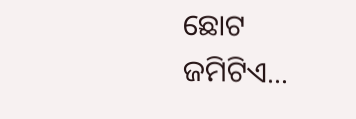ଛୋଟ ଜମିଟିଏ...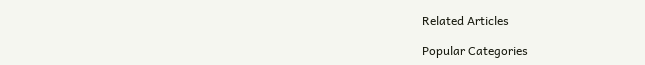Related Articles

Popular Categories